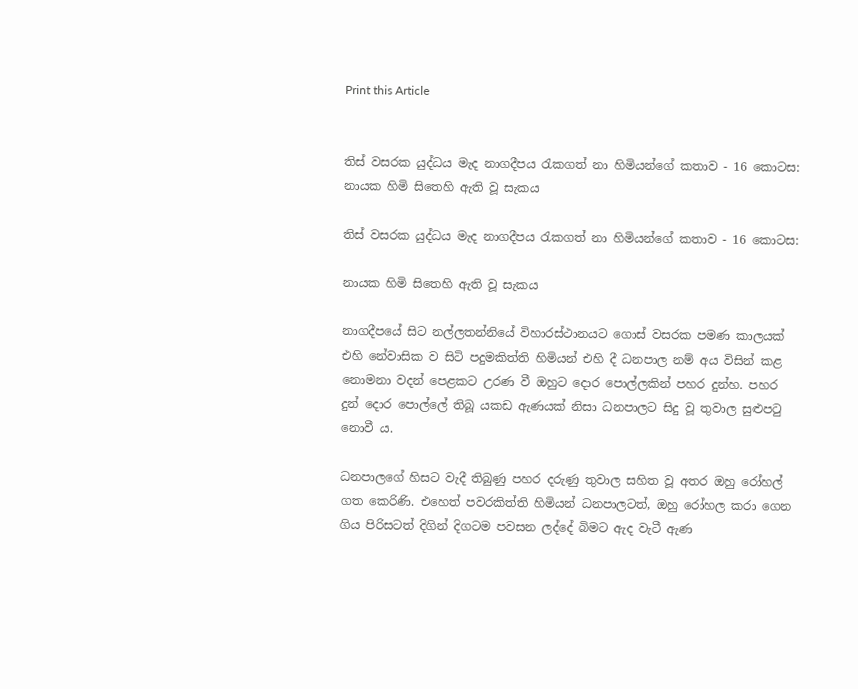Print this Article


තිස් වසරක යුද්ධය මැද නාගදීපය රැකගත් නා හිමියන්ගේ කතාව - 16 කොටස:  නායක හිමි සිතෙහි ඇති වූ සැකය

තිස් වසරක යුද්ධය මැද නාගදීපය රැකගත් නා හිමියන්ගේ කතාව - 16 කොටස:

නායක හිමි සිතෙහි ඇති වූ සැකය

නාගදීපයේ සිට නල්ලතන්නියේ විහාරස්ථානයට ගොස් වසරක පමණ කාලයක් එහි නේවාසික ව සිටි පදුමකිත්ති හිමියන් එහි දී ධනපාල නම් අය විසින් කළ නොමනා වදන් පෙළකට උරණ වී ඔහුට දොර පොල්ලකින් පහර දුන්හ. පහර දුන් දොර පොල්ලේ තිබූ යකඩ ඇණයක් නිසා ධනපාලට සිදු වූ තුවාල සුළුපටු නොවී ය.

ධනපාලගේ හිසට වැදී තිබුණු පහර දරුණු තුවාල සහිත වූ අතර ඔහු රෝහල් ගත කෙරිණි. එහෙත් පවරකිත්ති හිමියන් ධනපාලටත්, ඔහු රෝහල කරා ගෙන ගිය පිරිසටත් දිගින් දිගටම පවසන ලද්දේ බිමට ඇද වැටී ඇණ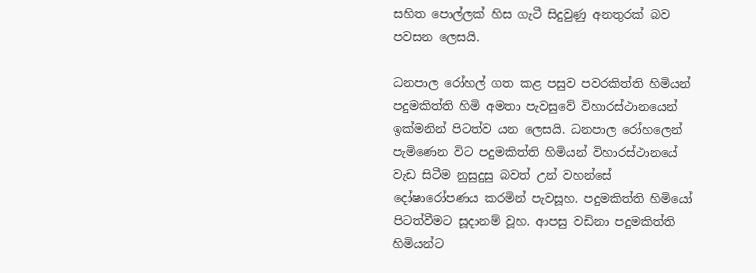සහිත පොල්ලක් හිස ගැටී සිදුවුණු අනතුරක් බව පවසන ලෙසයි.

ධනපාල රෝහල් ගත කළ පසුව පවරකිත්ති හිමියන් පදුමකිත්ති හිමි අමතා පැවසුවේ විහාරස්ථානයෙන් ඉක්මනින් පිටත්ව යන ලෙසයි. ධනපාල රෝහලෙන් පැමිණෙන විට පදුමකිත්ති හිමියන් විහාරස්ථානයේ වැඩ සිටීම නුසුදුසු බවත් උන් වහන්සේ දෝෂාරෝපණය කරමින් පැවසූහ. පදුමකිත්ති හිමියෝ පිටත්වීමට සූදානම් වූහ. ආපසු වඩිනා පදුමකිත්ති හිමියන්ට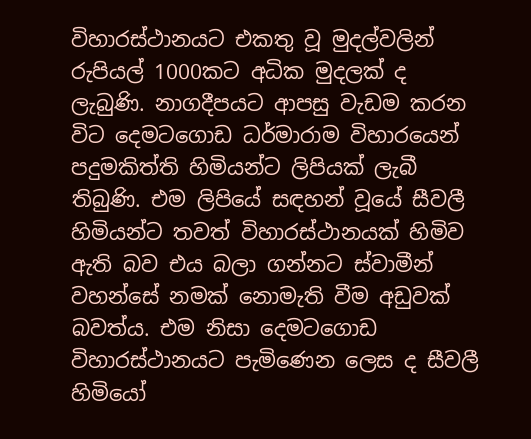විහාරස්ථානයට එකතු වූ මුදල්වලින් රුපියල් 1000කට අධික මුදලක් ද ලැබුණි. නාගදීපයට ආපසු වැඩම කරන විට දෙමටගොඩ ධර්මාරාම විහාරයෙන් පදුමකිත්ති හිමියන්ට ලිපියක් ලැබී තිබුණි. එම ලිපියේ සඳහන් වූයේ සීවලී හිමියන්ට තවත් විහාරස්ථානයක් හිමිව ඇති බව එය බලා ගන්නට ස්වාමීන් වහන්සේ නමක් නොමැති වීම අඩුවක් බවත්ය. එම නිසා දෙමටගොඩ විහාරස්ථානයට පැමිණෙන ලෙස ද සීවලී හිමියෝ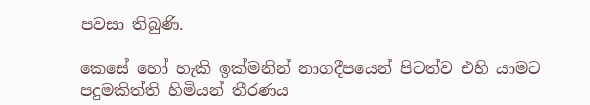පවසා තිබුණි.

කෙසේ හෝ හැකි ඉක්මනින් නාගදීපයෙන් පිටත්ව එහි යාමට පදුමකිත්ති හිමියන් තීරණය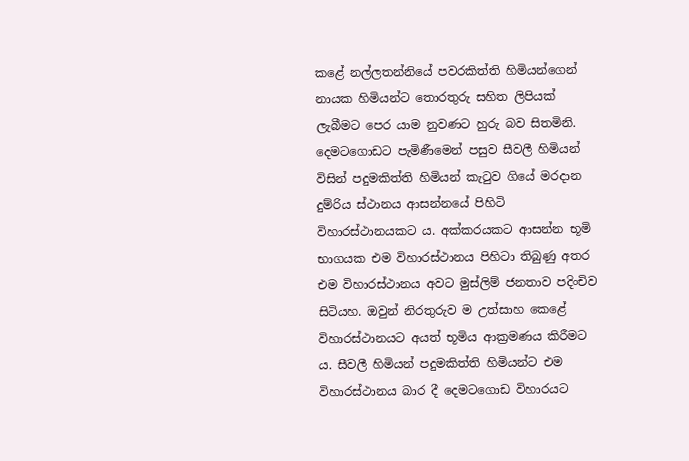කළේ නල්ලතන්නියේ පවරකිත්ති හිමියන්ගෙන් නායක හිමියන්ට තොරතුරු සහිත ලිපියක් ලැබීමට පෙර යාම නුවණට හුරු බව සිතමිනි. දෙමටගොඩට පැමිණීමෙන් පසුව සීවලී හිමියන් විසින් පදුමකිත්ති හිමියන් කැටුව ගියේ මරදාන දුම්රිය ස්ථානය ආසන්නයේ පිහිටි විහාරස්ථානයකට ය. අක්කරයකට ආසන්න භූමි භාගයක එම විහාරස්ථානය පිහිටා තිබුණු අතර එම විහාරස්ථානය අවට මුස්ලිම් ජනතාව පදිංචිව සිටියහ. ඔවුන් නිරතුරුව ම උත්සාහ කෙළේ විහාරස්ථානයට අයත් භූමිය ආක්‍රමණය කිරීමට ය. සීවලී හිමියන් පදුමකිත්ති හිමියන්ට එම විහාරස්ථානය බාර දී දෙමටගොඩ විහාරයට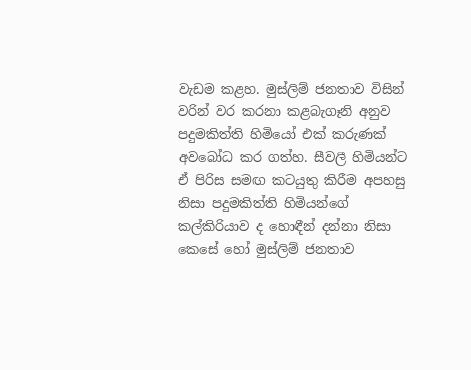වැඩම කළහ. මුස්ලිම් ජනතාව විසින් වරින් වර කරනා කළබැගෑනි අනුව පදුමකිත්ති හිමියෝ එක් කරුණක් අවබෝධ කර ගත්හ. සීවලී හිමියන්ට ඒ පිරිස සමඟ කටයුතු කිරීම අපහසු නිසා පදුමකිත්ති හිමියන්ගේ කල්කිරියාව ද හොඳීන් දන්නා නිසා කෙසේ හෝ මුස්ලිම් ජනතාව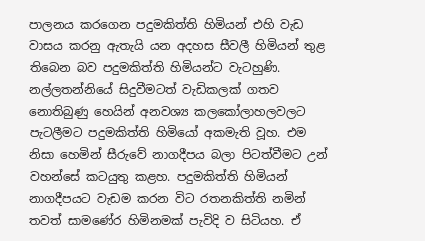පාලනය කරගෙන පදුමකිත්ති හිමියන් එහි වැඩ වාසය කරනු ඇතැයි යන අදහස සීවලී හිමියන් තුළ තිබෙන බව පදුමකිත්ති හිමියන්ට වැටහුණි. නල්ලතන්නියේ සිදුවීමටත් වැඩිකලක් ගතව නොතිබුණු හෙයින් අනවශ්‍ය කලකෝලාහලවලට පැටලීමට පදුමකිත්ති හිමියෝ අකමැති වූහ. එම නිසා හෙමින් සීරුවේ නාගදීපය බලා පිටත්වීමට උන් වහන්සේ කටයුතු කළහ. පදුමකිත්ති හිමියන් නාගදීපයට වැඩම කරන විට රතනකිත්ති නමින් තවත් සාමණේර හිමිනමක් පැවිදි ව සිටියහ. ඒ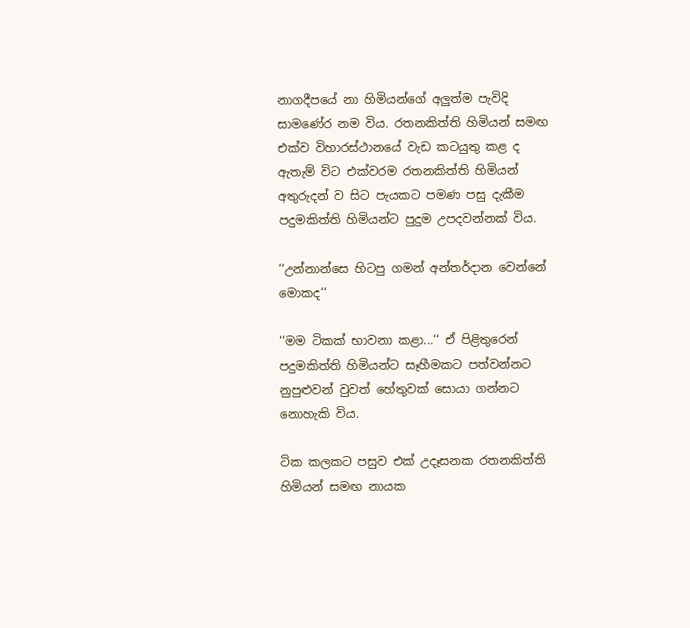නාගදීපයේ නා හිමියන්ගේ අලුත්ම පැවිදි සාමණේර නම විය. රතනකිත්ති හිමියන් සමඟ එක්ව විහාරස්ථානයේ වැඩ කටයුතු කළ ද ඇතැම් විට එක්වරම රතනකිත්ති හිමියන් අතුරුදන් ව සිට පැයකට පමණ පසු දැකීම පදුමකිත්ති හිමියන්ට පුදුම උපදවන්නක් විය.

‘‘උන්නාන්සෙ හිටපු ගමන් අන්තර්දාන වෙන්නේ මොකද‘‘

‘‘මම ටිකක් භාවනා කළා...‘‘ ඒ පිළිතුරෙන් පදුමකිත්ති හිමියන්ට සෑහීමකට පත්වන්නට නුපුළුවන් වුවත් හේතුවක් සොයා ගන්නට නොහැකි විය.

ටික කලකට පසුව එක් උදෑසනක රතනකිත්ති හිමියන් සමඟ නායක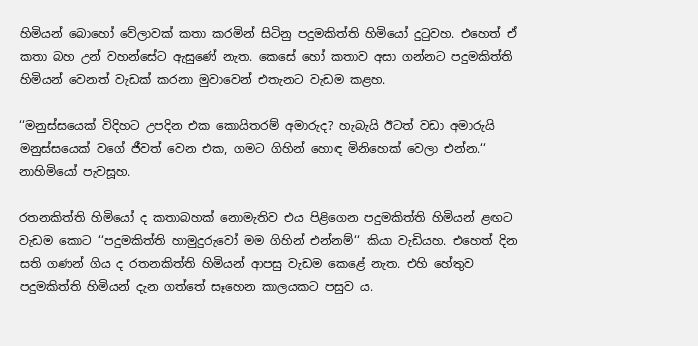හිමියන් බොහෝ වේලාවක් කතා කරමින් සිටිනු පදුමකිත්ති හිමියෝ දුටුවහ. එහෙත් ඒ කතා බහ උන් වහන්සේට ඇසුණේ නැත. කෙසේ හෝ කතාව අසා ගන්නට පදුමකිත්ති හිමියන් වෙනත් වැඩක් කරනා මුවාවෙන් එතැනට වැඩම කළහ.

‘‘මනුස්සයෙක් විදිහට උපදින එක කොයිතරම් අමාරුද? හැබැයි ඊටත් වඩා අමාරුයි මනුස්සයෙක් වගේ ජීවත් වෙන එක, ගමට ගිහින් හොඳ මිනිහෙක් වෙලා එන්න.‘‘ නාහිමියෝ පැවසූහ.

රතනකිත්ති හිමියෝ ද කතාබහක් නොමැතිව එය පිළිගෙන පදුමකිත්ති හිමියන් ළඟට වැඩම කොට ‘‘පදුමකිත්ති හාමුදුරුවෝ මම ගිහින් එන්නම්‘‘ කියා වැඩියහ. එහෙත් දින සති ගණන් ගිය ද රතනකිත්ති හිමියන් ආපසු වැඩම කෙළේ නැත. එහි හේතුව පදුමකිත්ති හිමියන් දැන ගත්තේ සෑහෙන කාලයකට පසුව ය.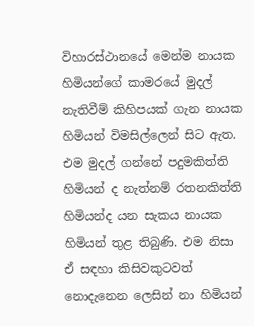විහාරස්ථානයේ මෙන්ම නායක හිමියන්ගේ කාමරයේ මුදල් නැතිවීම් කිහිපයක් ගැන නායක හිමියන් විමසිල්ලෙන් සිට ඇත. එම මුදල් ගන්නේ පදුමකිත්ති හිමියන් ද නැත්නම් රතනකිත්ති හිමියන්ද යන සැකය නායක හිමියන් තුළ තිබුණි. එම නිසා ඒ සඳහා කිසිවකුටවත් නොදැනෙන ලෙසින් නා හිමියන්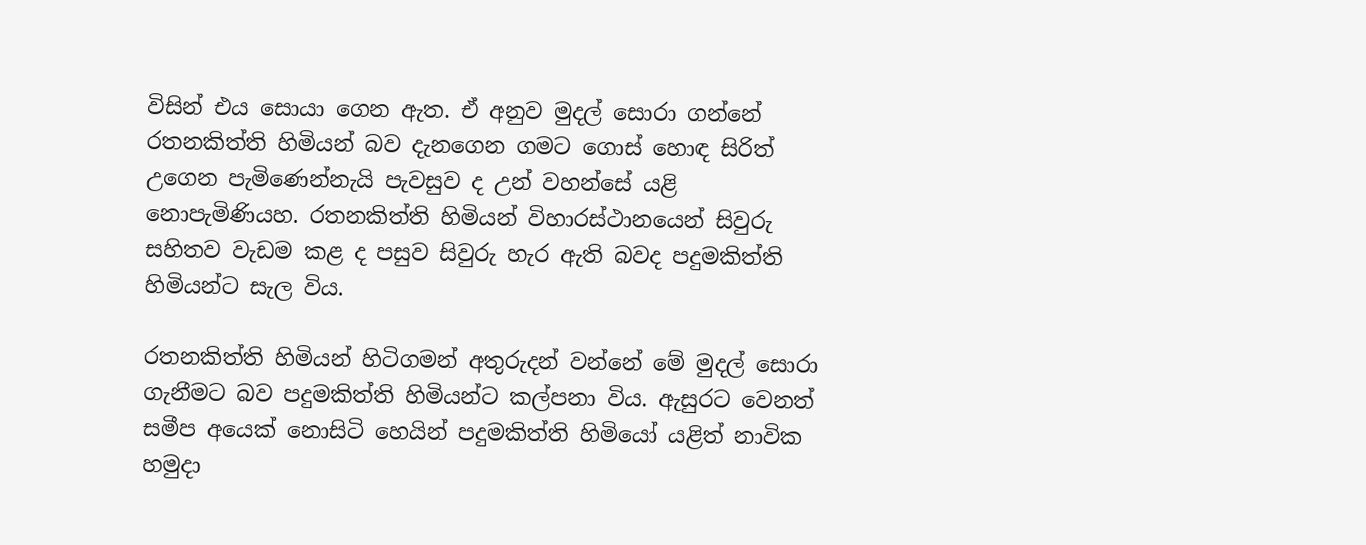විසින් එය සොයා ගෙන ඇත. ඒ අනුව මුදල් සොරා ගන්නේ රතනකිත්ති හිමියන් බව දැනගෙන ගමට ගොස් හොඳ සිරිත් උගෙන පැමිණෙන්නැයි පැවසුව ද උන් වහන්සේ යළි නොපැමිණියහ. රතනකිත්ති හිමියන් විහාරස්ථානයෙන් සිවුරු සහිතව වැඩම කළ ද පසුව සිවුරු හැර ඇති බවද පදුමකිත්ති හිමියන්ට සැල විය.

රතනකිත්ති හිමියන් හිටිගමන් අතුරුදන් වන්නේ මේ මුදල් සොරා ගැනීමට බව පදුමකිත්ති හිමියන්ට කල්පනා විය. ඇසුරට වෙනත් සමීප අයෙක් නොසිටි හෙයින් පදුමකිත්ති හිමියෝ යළිත් නාවික හමුදා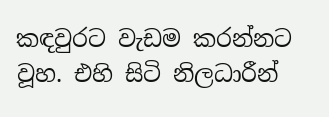කඳවුරට වැඩම කරන්නට වූහ. එහි සිටි නිලධාරීන්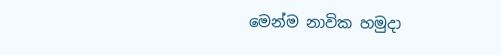මෙන්ම නාවික හමුදා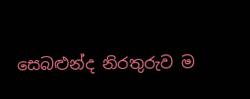සෙබළුන්ද නිරතුරුව ම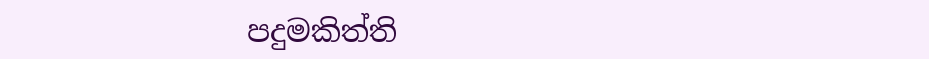පදුමකිත්ති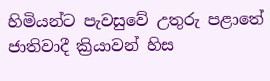හිමියන්ට පැවසුවේ උතුරු පළාතේ ජාතිවාදී ක්‍රියාවන් හිස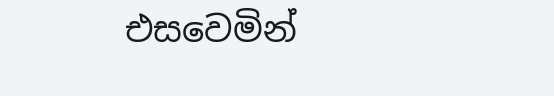එසවෙමින්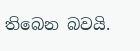තිබෙන බවයි.